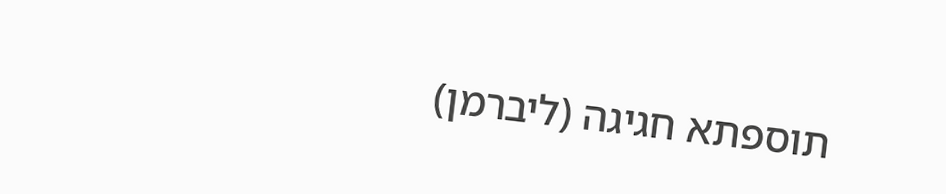תוספתא חגיגה (ליברמן)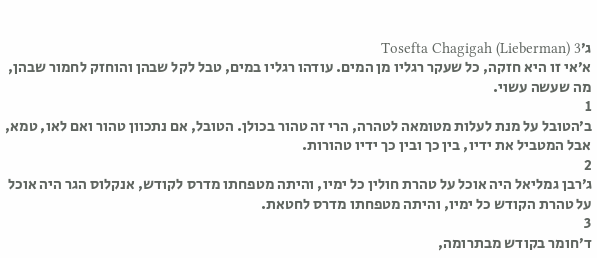ג׳Tosefta Chagigah (Lieberman) 3
א׳אי זו היא חזקה, כל שעקר רגליו מן המים. עודהו רגליו במים, טבל לקל שבהן והוחזק לחמור שבהן, מה שעשה עשוי.
1
ב׳הטובל על מנת לעלות מטומאה לטהרה, הרי זה טהור בכולן. הטובל, אם נתכוון טהור ואם לאו, טמא, אבל המטביל את ידיו, בין כך ובין כך ידיו טהורות.
2
ג׳רבן גמליאל היה אוכל על טהרת חולין כל ימיו, והיתה מטפחתו מדרס לקודש, אנקלוס הגר היה אוכל על טהרת הקודש כל ימיו, והיתה מטפחתו מדרס לחטאת.
3
ד׳חומר בקודש מבתרומה,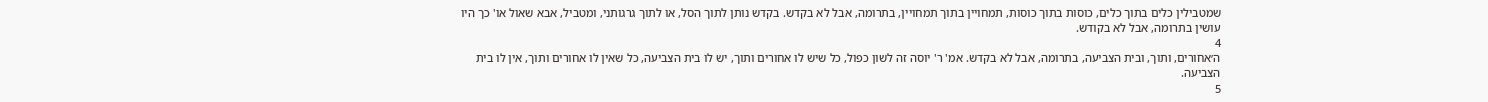שמטבילין כלים בתוך כלים, כוסות בתוך כוסות, תמחויין בתוך תמחויין, בתרומה, אבל לא בקדש. בקדש נותן לתוך הסל, או לתוך גרגותני, ומטביל, אבא שאול או' כך היו עושין בתרומה, אבל לא בקודש.
4
ה׳אחורים, ותוך, ובית הצביעה, בתרומה, אבל לא בקדש. אמ' ר' יוסה זה לשון כפול, כל שיש לו אחורים ותוך, יש לו בית הצביעה, כל שאין לו אחורים ותוך, אין לו בית הצביעה.
5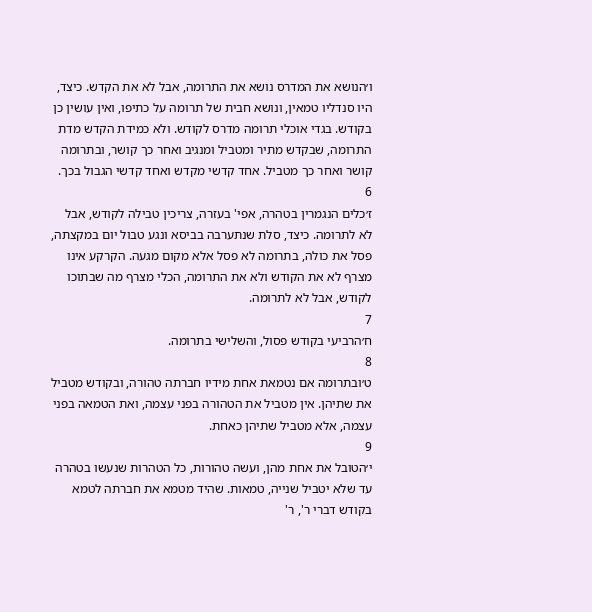ו׳הנושא את המדרס נושא את התרומה, אבל לא את הקדש. כיצד, היו סנדליו טמאין, ונושא חבית של תרומה על כתיפו, ואין עושין כן בקודש. בגדי אוכלי תרומה מדרס לקודש. ולא כמידת הקדש מדת התרומה, שבקדש מתיר ומטביל ומנגיב ואחר כך קושר, ובתרומה קושר ואחר כך מטביל. אחד קדשי מקדש ואחד קדשי הגבול בכך.
6
ז׳כלים הנגמרין בטהרה, אפי' בעזרה, צריכין טבילה לקודש, אבל לא לתרומה. כיצד, סלת שנתערבה בביסא ונגע טבול יום במקצתה, פסל את כולה, בתרומה לא פסל אלא מקום מגעה. הקרקע אינו מצרף לא את הקודש ולא את התרומה, הכלי מצרף מה שבתוכו לקודש, אבל לא לתרומה.
7
ח׳הרביעי בקודש פסול, והשלישי בתרומה.
8
ט׳ובתרומה אם נטמאת אחת מידיו חברתה טהורה, ובקודש מטביל את שתיהן. אין מטביל את הטהורה בפני עצמה, ואת הטמאה בפני עצמה, אלא מטביל שתיהן כאחת.
9
י׳הטובל את אחת מהן, ועשה טהורות, כל הטהרות שנעשו בטהרה עד שלא יטביל שנייה, טמאות. שהיד מטמא את חברתה לטמא בקודש דברי ר', ר'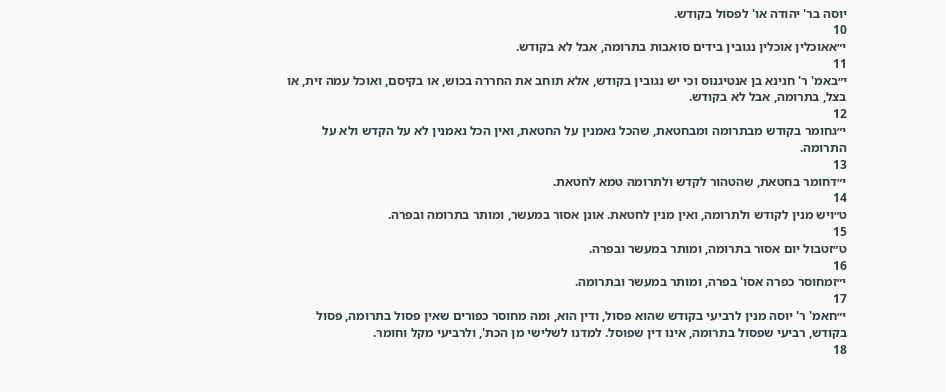יוסה בר' יהודה או' לפסול בקודש.
10
י״אאוכלין אוכלין נגובין בידים סואבות בתרומה, אבל לא בקודש.
11
י״באמ' ר' חנינא בן אנטיגנוס וכי יש נגובין בקודש, אלא תוחב את החררה בכוש, או בקיסם, ואוכל עמה זית, או בצל, בתרומה, אבל לא בקודש.
12
י״גחומר בקודש מבתרומה ומבחטאת, שהכל נאמנין על החטאת, ואין הכל נאמנין לא על הקדש ולא על התרומה.
13
י״דחומר בחטאת, שהטהור לקדש ולתרומה טמא לחטאת.
14
ט״ויש מנין לקודש ולתרומה, ואין מנין לחטאת. אונן אסור במעשר, ומותר בתרומה ובפרה.
15
ט״זטבול יום אסור בתרומה, ומותר במעשר ובפרה.
16
י״זמחוסר כפרה אסו' בפרה, ומותר במעשר ובתרומה.
17
י״חאמ' ר' יוסה מנין לרביעי בקודש שהוא פסול, ודין הוא, ומה מחוסר כפורים שאין פסול בתרומה, פסול בקודש, רביעי שפסול בתרומה, אינו דין שפוסל. למדנו לשלישי מן הכת', ולרביעי מקל וחומר.
18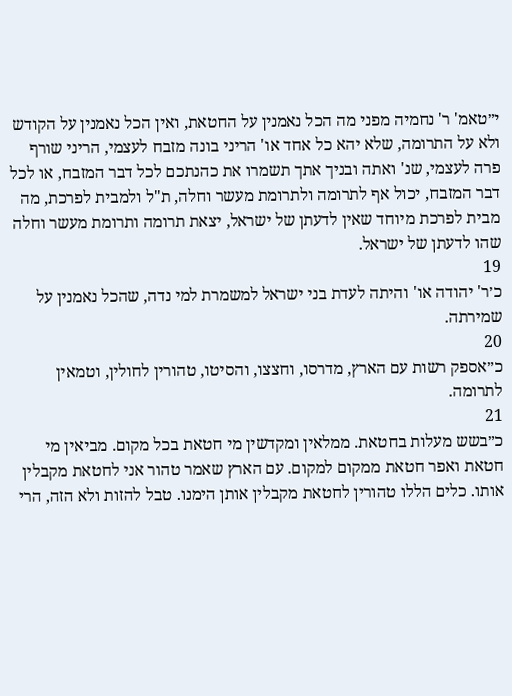י״טאמ' ר' נחמיה מפני מה הכל נאמנין על החטאת, ואין הכל נאמנין על הקודש ולא על התרומה, שלא יהא כל אחד או' הריני בונה מזבח לעצמי, הריני שורף פרה לעצמי, שנ' ואתה ובניך אתך תשמרו את כהנתכם לכל דבר המזבח, או לכל דבר המזבח, יכול אף לתרומה ולתרומת מעשר וחלה, ת"ל ולמבית לפרכת, מה מבית לפרכת מיוחד שאין לדעתן של ישראל, יצאת תרומה ותרומת מעשר וחלה שהו לדעתן של ישראל.
19
כ׳ר' יהודה או' והיתה לעדת בני ישראל למשמרת למי נדה, שהכל נאמנין על שמירתה.
20
כ״אספק רשות עם הארץ, מדרסו, וחצצו, והסיטו, טהורין לחולין, וטמאין לתרומה.
21
כ״בשש מעלות בחטאת. ממלאין ומקדשין מי חטאת בכל מקום. מביאין מי חטאת ואפר חטאת ממקום למקום. עם הארץ שאמר טהור אני לחטאת מקבלין אותו. כלים הללו טהורין לחטאת מקבלין אותן הימנו. טבל להזות ולא הזה, הרי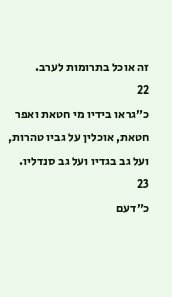זה אוכל בתרומות לערב.
22
כ״גראו בידיו מי חטאת ואפר חטאת, אוכלין על גביו טהרות, ועל גב בגדיו ועל גב סנדליו.
23
כ״דעם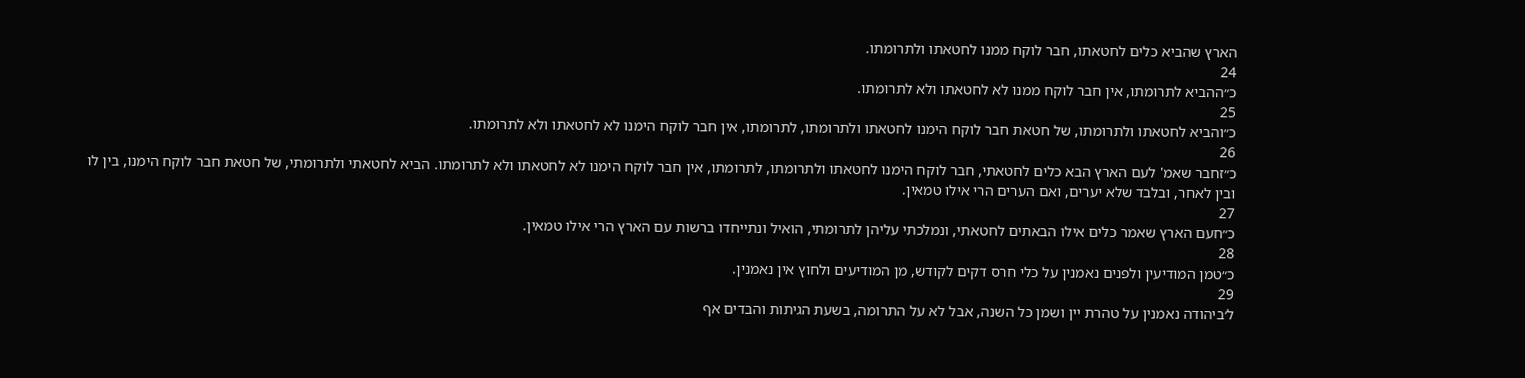הארץ שהביא כלים לחטאתו, חבר לוקח ממנו לחטאתו ולתרומתו.
24
כ״ההביא לתרומתו, אין חבר לוקח ממנו לא לחטאתו ולא לתרומתו.
25
כ״והביא לחטאתו ולתרומתו, של חטאת חבר לוקח הימנו לחטאתו ולתרומתו, לתרומתו, אין חבר לוקח הימנו לא לחטאתו ולא לתרומתו.
26
כ״זחבר שאמ' לעם הארץ הבא כלים לחטאתי, חבר לוקח הימנו לחטאתו ולתרומתו, לתרומתו, אין חבר לוקח הימנו לא לחטאתו ולא לתרומתו. הביא לחטאתי ולתרומתי, של חטאת חבר לוקח הימנו, בין לו ובין לאחר, ובלבד שלא יערים, ואם הערים הרי אילו טמאין.
27
כ״חעם הארץ שאמר כלים אילו הבאתים לחטאתי, ונמלכתי עליהן לתרומתי, הואיל ונתייחדו ברשות עם הארץ הרי אילו טמאין.
28
כ״טמן המודיעין ולפנים נאמנין על כלי חרס דקים לקודש, מן המודיעים ולחוץ אין נאמנין.
29
ל׳ביהודה נאמנין על טהרת יין ושמן כל השנה, אבל לא על התרומה, בשעת הגיתות והבדים אף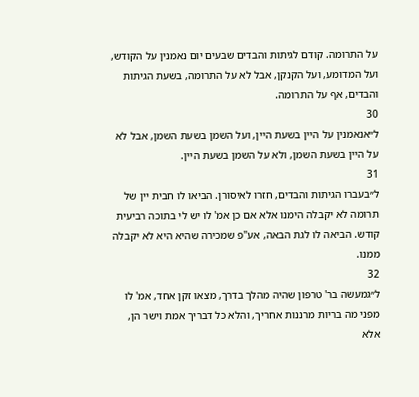על התרומה. קודם לגיתות והבדים שבעים יום נאמנין על הקודש, ועל המדומע, ועל הקנקן, אבל לא על התרומה, בשעת הגיתות והבדים, אף על התרומה.
30
ל״אנאמנין על היין בשעת היין, ועל השמן בשעת השמן, אבל לא על היין בשעת השמן, ולא על השמן בשעת היין.
31
ל״בעברו הגיתות והבדים, חזרו לאיסורן. הביאו לו חבית יין של תרומה לא יקבלה הימנו אלא אם כן אמ' לו יש לי בתוכה רביעית קודש. הביאה לו לגת הבאה, אע"פ שמכירה שהיא היא לא יקבלה ממנו.
32
ל״גמעשה בר' טרפון שהיה מהלך בדרך, מצאו זקן אחד, אמ' לו מפני מה בריות מרננות אחריך, והלא כל דבריך אמת וישר הן, אלא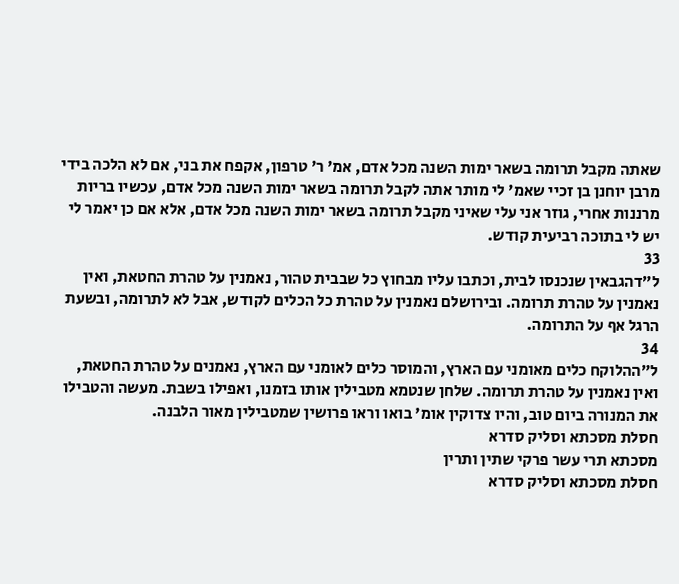שאתה מקבל תרומה בשאר ימות השנה מכל אדם, אמ' ר' טרפון, אקפח את בני, אם לא הלכה בידי מרבן יוחנן בן זכיי שאמ' לי מותר אתה לקבל תרומה בשאר ימות השנה מכל אדם, עכשיו בריות מרננות אחרי, גוזר אני עלי שאיני מקבל תרומה בשאר ימות השנה מכל אדם, אלא אם כן יאמר לי יש לי בתוכה רביעית קודש.
33
ל״דהגבאין שנכנסו לבית, וכתבו עליו מבחוץ כל שבבית טהור, נאמנין על טהרת החטאת, ואין נאמנין על טהרת תרומה. ובירושלם נאמנין על טהרת כל הכלים לקודש, אבל לא לתרומה, ובשעת הרגל אף על התרומה.
34
ל״ההלוקח כלים מאומני עם הארץ, והמוסר כלים לאומני עם הארץ, נאמנים על טהרת החטאת, ואין נאמנין על טהרת תרומה. שלחן שנטמא מטבילין אותו בזמנו, ואפילו בשבת. מעשה והטבילו את המנורה ביום טוב, והיו צדוקין אומ' בואו וראו פרושין שמטבילין מאור הלבנה.
חסלת מסכתא וסליק סדרא
מסכתא תרי עשר פרקי שתין ותרין
חסלת מסכתא וסליק סדרא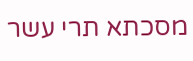מסכתא תרי עשר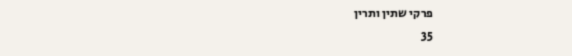פרקי שתין ותרין
35